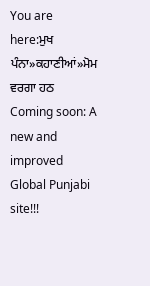You are here:ਮੁਖ ਪੰਨਾ»ਕਹਾਣੀਆਂ»ਮੋਮ ਵਰਗਾ ਹਠ
Coming soon: A new and improved Global Punjabi site!!!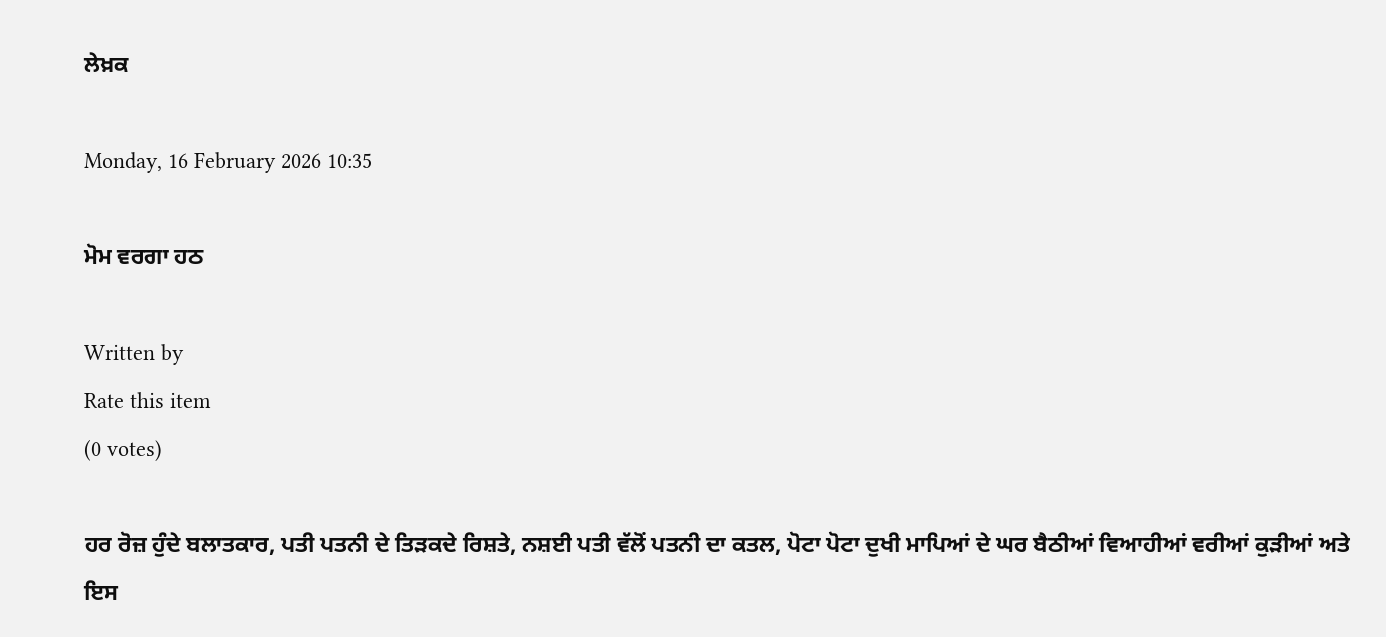ਲੇਖ਼ਕ

Monday, 16 February 2026 10:35

ਮੋਮ ਵਰਗਾ ਹਠ

Written by
Rate this item
(0 votes)

ਹਰ ਰੋਜ਼ ਹੁੰਦੇ ਬਲਾਤਕਾਰ, ਪਤੀ ਪਤਨੀ ਦੇ ਤਿੜਕਦੇ ਰਿਸ਼ਤੇ, ਨਸ਼ਈ ਪਤੀ ਵੱਲੋਂ ਪਤਨੀ ਦਾ ਕਤਲ, ਪੋਟਾ ਪੋਟਾ ਦੁਖੀ ਮਾਪਿਆਂ ਦੇ ਘਰ ਬੈਠੀਆਂ ਵਿਆਹੀਆਂ ਵਰੀਆਂ ਕੁੜੀਆਂ ਅਤੇ ਇਸ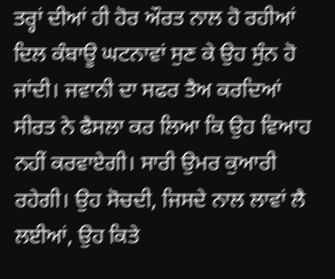ਤਰ੍ਹਾਂ ਦੀਆਂ ਹੀ ਹੋਰ ਔਰਤ ਨਾਲ ਹੋ ਰਹੀਆਂ ਦਿਲ ਕੰਬਾਊ ਘਟਨਾਵਾਂ ਸੁਣ ਕੇ ਉਹ ਸੁੰਨ ਹੋ ਜਾਂਦੀ। ਜਵਾਨੀ ਦਾ ਸਫਰ ਤੈਅ ਕਰਦਿਆਂ ਸੀਰਤ ਨੇ ਫੈਸਲਾ ਕਰ ਲਿਆ ਕਿ ਉਹ ਵਿਆਹ ਨਹੀਂ ਕਰਵਾਏਗੀ। ਸਾਰੀ ਉਮਰ ਕੁਆਰੀ ਰਹੇਗੀ। ਉਹ ਸੋਚਦੀ, ਜਿਸਦੇ ਨਾਲ ਲਾਵਾਂ ਲੈ ਲਈਆਂ, ਉਹ ਕਿਤੇ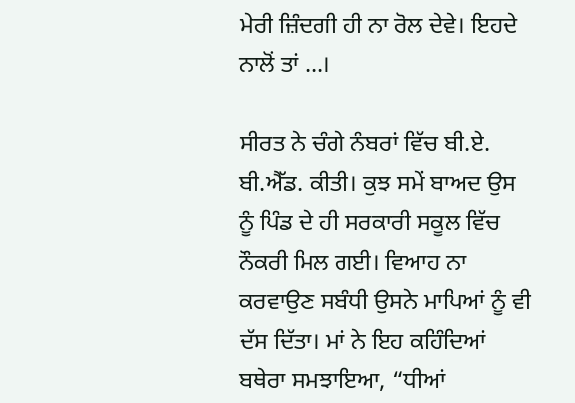ਮੇਰੀ ਜ਼ਿੰਦਗੀ ਹੀ ਨਾ ਰੋਲ ਦੇਵੇ। ਇਹਦੇ ਨਾਲੋਂ ਤਾਂ ...।

ਸੀਰਤ ਨੇ ਚੰਗੇ ਨੰਬਰਾਂ ਵਿੱਚ ਬੀ.ਏ. ਬੀ.ਐੱਡ. ਕੀਤੀ। ਕੁਝ ਸਮੇਂ ਬਾਅਦ ਉਸ ਨੂੰ ਪਿੰਡ ਦੇ ਹੀ ਸਰਕਾਰੀ ਸਕੂਲ ਵਿੱਚ ਨੌਕਰੀ ਮਿਲ ਗਈ। ਵਿਆਹ ਨਾ ਕਰਵਾਉਣ ਸਬੰਧੀ ਉਸਨੇ ਮਾਪਿਆਂ ਨੂੰ ਵੀ ਦੱਸ ਦਿੱਤਾ। ਮਾਂ ਨੇ ਇਹ ਕਹਿੰਦਿਆਂ ਬਥੇਰਾ ਸਮਝਾਇਆ, “ਧੀਆਂ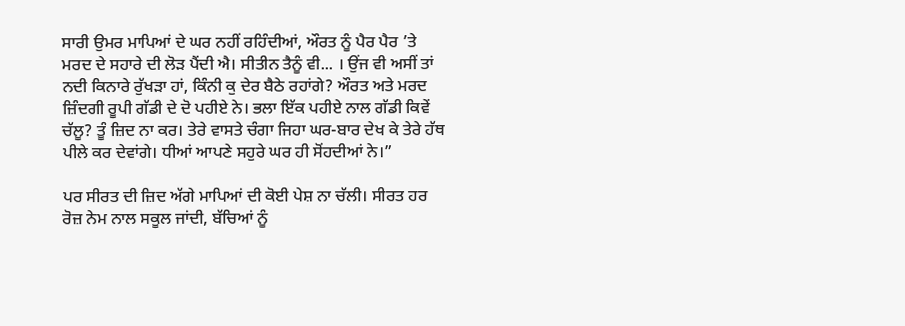ਸਾਰੀ ਉਮਰ ਮਾਪਿਆਂ ਦੇ ਘਰ ਨਹੀਂ ਰਹਿੰਦੀਆਂ, ਔਰਤ ਨੂੰ ਪੈਰ ਪੈਰ ’ਤੇ ਮਰਦ ਦੇ ਸਹਾਰੇ ਦੀ ਲੋੜ ਪੈਂਦੀ ਐ। ਸੀਤੀਨ ਤੈਨੂੰ ਵੀ... । ਉਂਜ ਵੀ ਅਸੀਂ ਤਾਂ ਨਦੀ ਕਿਨਾਰੇ ਰੁੱਖੜਾ ਹਾਂ, ਕਿੰਨੀ ਕੁ ਦੇਰ ਬੈਠੇ ਰਹਾਂਗੇ? ਔਰਤ ਅਤੇ ਮਰਦ ਜ਼ਿੰਦਗੀ ਰੂਪੀ ਗੱਡੀ ਦੇ ਦੋ ਪਹੀਏ ਨੇ। ਭਲਾ ਇੱਕ ਪਹੀਏ ਨਾਲ ਗੱਡੀ ਕਿਵੇਂ ਚੱਲੂ? ਤੂੰ ਜ਼ਿਦ ਨਾ ਕਰ। ਤੇਰੇ ਵਾਸਤੇ ਚੰਗਾ ਜਿਹਾ ਘਰ-ਬਾਰ ਦੇਖ ਕੇ ਤੇਰੇ ਹੱਥ ਪੀਲੇ ਕਰ ਦੇਵਾਂਗੇ। ਧੀਆਂ ਆਪਣੇ ਸਹੁਰੇ ਘਰ ਹੀ ਸੋਂਹਦੀਆਂ ਨੇ।”

ਪਰ ਸੀਰਤ ਦੀ ਜ਼ਿਦ ਅੱਗੇ ਮਾਪਿਆਂ ਦੀ ਕੋਈ ਪੇਸ਼ ਨਾ ਚੱਲੀ। ਸੀਰਤ ਹਰ ਰੋਜ਼ ਨੇਮ ਨਾਲ ਸਕੂਲ ਜਾਂਦੀ, ਬੱਚਿਆਂ ਨੂੰ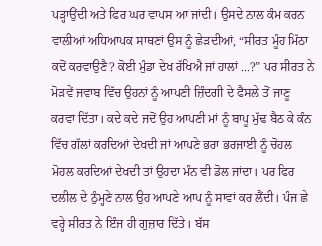ਪੜ੍ਹਾਉਂਦੀ ਅਤੇ ਫਿਰ ਘਰ ਵਾਪਸ ਆ ਜਾਂਦੀ। ਉਸਦੇ ਨਾਲ ਕੰਮ ਕਰਨ ਵਾਲੀਆਂ ਅਧਿਆਪਕ ਸਾਥਣਾਂ ਉਸ ਨੂੰ ਛੇੜਦੀਆਂ, “ਸੀਰਤ ਮੂੰਹ ਮਿੱਠਾ ਕਦੋਂ ਕਰਵਾਉਣੈ? ਕੋਈ ਮੁੰਡਾ ਦੇਖ ਰੱਖਿਐ ਜਾਂ ਹਾਲਾਂ ...?” ਪਰ ਸੀਰਤ ਨੇ ਮੋੜਵੇਂ ਜਵਾਬ ਵਿੱਚ ਉਹਨਾਂ ਨੂੰ ਆਪਣੀ ਜ਼ਿੰਦਗੀ ਦੇ ਫੈਸਲੇ ਤੋਂ ਜਾਣੂ ਕਰਵਾ ਦਿੱਤਾ। ਕਦੇ ਕਦੇ ਜਦੋਂ ਉਹ ਆਪਣੀ ਮਾਂ ਨੂੰ ਬਾਪੂ ਮੁੱਢ ਬੈਠ ਕੇ ਕੰਨ ਵਿੱਚ ਗੱਲਾਂ ਕਰਦਿਆਂ ਦੇਖਦੀ ਜਾਂ ਆਪਣੇ ਭਰਾ ਭਰਜਾਈ ਨੂੰ ਚੋਹਲ ਮੋਹਲ ਕਰਦਿਆਂ ਦੇਖਦੀ ਤਾਂ ਉਹਦਾ ਮੰਨ ਵੀ ਡੋਲ ਜਾਂਦਾ। ਪਰ ਫਿਰ ਦਲੀਲ ਦੇ ਠੁੰਮ੍ਹਣੇ ਨਾਲ ਉਹ ਆਪਣੇ ਆਪ ਨੂੰ ਸਾਵਾਂ ਕਰ ਲੈਂਦੀ। ਪੰਜ ਛੇ ਵਰ੍ਹੇ ਸੀਰਤ ਨੇ ਇੰਜ ਹੀ ਗੁਜ਼ਾਰ ਦਿੱਤੇ। ਬੱਸ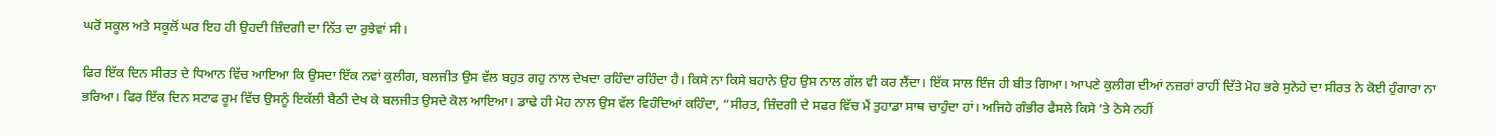ਘਰੋਂ ਸਕੂਲ ਅਤੇ ਸਕੂਲੋਂ ਘਰ ਇਹ ਹੀ ਉਹਦੀ ਜ਼ਿੰਦਗੀ ਦਾ ਨਿੱਤ ਦਾ ਰੁਝੇਵਾਂ ਸੀ।

ਫਿਰ ਇੱਕ ਦਿਨ ਸੀਰਤ ਦੇ ਧਿਆਨ ਵਿੱਚ ਆਇਆ ਕਿ ਉਸਦਾ ਇੱਕ ਨਵਾਂ ਕੁਲੀਗ, ਬਲਜੀਤ ਉਸ ਵੱਲ ਬਹੁਤ ਗਹੁ ਨਾਲ ਦੇਖਦਾ ਰਹਿੰਦਾ ਰਹਿੰਦਾ ਹੈ। ਕਿਸੇ ਨਾ ਕਿਸੇ ਬਹਾਨੇ ਉਹ ਉਸ ਨਾਲ ਗੱਲ ਵੀ ਕਰ ਲੈਂਦਾ। ਇੱਕ ਸਾਲ ਇੰਜ ਹੀ ਬੀਤ ਗਿਆ। ਆਪਣੇ ਕੁਲੀਗ ਦੀਆਂ ਨਜ਼ਰਾਂ ਰਾਹੀਂ ਦਿੱਤੇ ਮੋਹ ਭਰੇ ਸੁਨੇਹੇ ਦਾ ਸੀਰਤ ਨੇ ਕੋਈ ਹੁੰਗਾਰਾ ਨਾ ਭਰਿਆ। ਫਿਰ ਇੱਕ ਦਿਨ ਸਟਾਫ ਰੂਮ ਵਿੱਚ ਉਸਨੂੰ ਇਕੱਲੀ ਬੈਠੀ ਦੇਖ ਕੇ ਬਲਜੀਤ ਉਸਦੇ ਕੋਲ ਆਇਆ। ਡਾਢੇ ਹੀ ਮੋਹ ਨਾਲ ਉਸ ਵੱਲ ਵਿਹੰਦਿਆਂ ਕਹਿੰਦਾ, “ਸੀਰਤ, ਜ਼ਿੰਦਗੀ ਦੇ ਸਫਰ ਵਿੱਚ ਮੈਂ ਤੁਹਾਡਾ ਸਾਥ ਚਾਹੁੰਦਾ ਹਾਂ। ਅਜਿਹੇ ਗੰਭੀਰ ਫੈਸਲੇ ਕਿਸੇ ’ਤੇ ਠੋਸੇ ਨਹੀਂ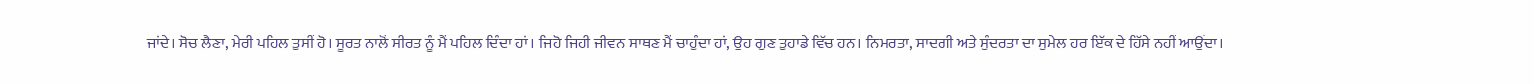ਜਾਂਦੇ। ਸੋਚ ਲੈਣਾ, ਮੇਰੀ ਪਹਿਲ ਤੁਸੀਂ ਹੋ। ਸੂਰਤ ਨਾਲੋਂ ਸੀਰਤ ਨੂੰ ਮੈਂ ਪਹਿਲ ਦਿੰਦਾ ਹਾਂ। ਜਿਹੋ ਜਿਹੀ ਜੀਵਨ ਸਾਥਣ ਮੈਂ ਚਾਹੁੰਦਾ ਹਾਂ, ਉਹ ਗੁਣ ਤੁਹਾਡੇ ਵਿੱਚ ਹਨ। ਨਿਮਰਤਾ, ਸਾਦਗੀ ਅਤੇ ਸੁੰਦਰਤਾ ਦਾ ਸੁਮੇਲ ਹਰ ਇੱਕ ਦੇ ਹਿੱਸੇ ਨਹੀਂ ਆਉਂਦਾ।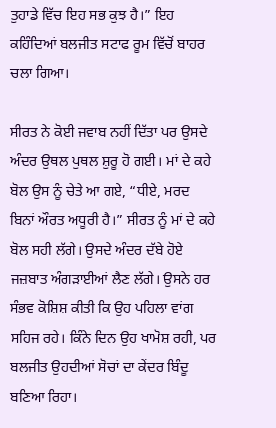ਤੁਹਾਡੇ ਵਿੱਚ ਇਹ ਸਭ ਕੁਝ ਹੈ।” ਇਹ ਕਹਿੰਦਿਆਂ ਬਲਜੀਤ ਸਟਾਫ ਰੂਮ ਵਿੱਚੋਂ ਬਾਹਰ ਚਲਾ ਗਿਆ।

ਸੀਰਤ ਨੇ ਕੋਈ ਜਵਾਬ ਨਹੀਂ ਦਿੱਤਾ ਪਰ ਉਸਦੇ ਅੰਦਰ ਉਥਲ ਪੁਥਲ ਸ਼ੁਰੂ ਹੋ ਗਈ। ਮਾਂ ਦੇ ਕਹੇ ਬੋਲ ਉਸ ਨੂੰ ਚੇਤੇ ਆ ਗਏ, “ਧੀਏ, ਮਰਦ ਬਿਨਾਂ ਔਰਤ ਅਧੂਰੀ ਹੈ।” ਸੀਰਤ ਨੂੰ ਮਾਂ ਦੇ ਕਹੇ ਬੋਲ ਸਹੀ ਲੱਗੇ। ਉਸਦੇ ਅੰਦਰ ਦੱਬੇ ਹੋਏ ਜਜ਼ਬਾਤ ਅੰਗੜਾਈਆਂ ਲੈਣ ਲੱਗੇ। ਉਸਨੇ ਹਰ ਸੰਭਵ ਕੋਸ਼ਿਸ਼ ਕੀਤੀ ਕਿ ਉਹ ਪਹਿਲਾ ਵਾਂਗ ਸਹਿਜ ਰਹੇ। ਕਿੰਨੇ ਦਿਨ ਉਹ ਖਾਮੋਸ਼ ਰਹੀ, ਪਰ ਬਲਜੀਤ ਉਹਦੀਆਂ ਸੋਚਾਂ ਦਾ ਕੇਂਦਰ ਬਿੰਦੂ ਬਣਿਆ ਰਿਹਾ।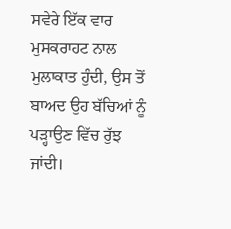ਸਵੇਰੇ ਇੱਕ ਵਾਰ ਮੁਸਕਰਾਹਟ ਨਾਲ ਮੁਲਾਕਾਤ ਹੁੰਦੀ, ਉਸ ਤੋਂ ਬਾਅਦ ਉਹ ਬੱਚਿਆਂ ਨੂੰ ਪੜ੍ਹਾਉਣ ਵਿੱਚ ਰੁੱਝ ਜਾਂਦੀ।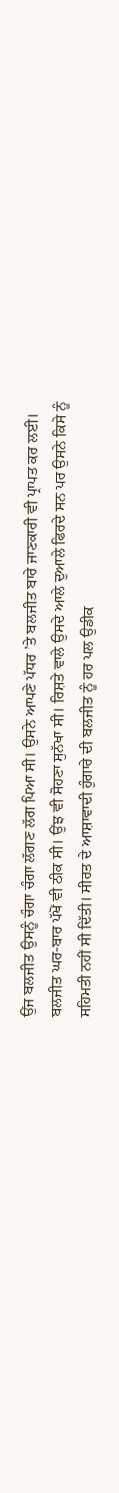ਉਂਜ ਬਲਜੀਤ ਉਸਨੂੰ ਚੰਗਾ ਚੰਗਾ ਲੱਗਣ ਲੱਗ ਪਿਆ ਸੀ। ਉਸਨੇ ਆਪਣੇ ਪੱਧਰ ’ਤੇ ਬਲਜੀਤ ਬਾਰੇ ਜਾਣਕਾਰੀ ਵੀ ਪ੍ਰਾਪਤ ਕਰ ਲਈ। ਬਲਜੀਤ ਘਰ-ਬਾਰ ਪੱਖੋਂ ਵੀ ਠੀਕ ਸੀ। ਉਂਝ ਵੀ ਸੋਹਣਾ ਸੁਨੱਖਾ ਸੀ। ਰਿਸ਼ਤੇ ਵਾਲੇ ਉਸਦੇ ਆਲੇ ਦੁਆਲੇ ਫਿਰਦੇ ਸਨ ਪਰ ਉਸਨੇ ਕਿਸੇ ਨੂੰ ਸਹਿਮਤੀ ਨਹੀਂ ਸੀ ਦਿੱਤੀ। ਸੀਰਤ ਦੇ ਆਸ਼ਾਵਾਦੀ ਹੁੰਗਾਰੇ ਦੀ ਬਲਜੀਤ ਨੂੰ ਹਰ ਪਲ ਉਡੀਕ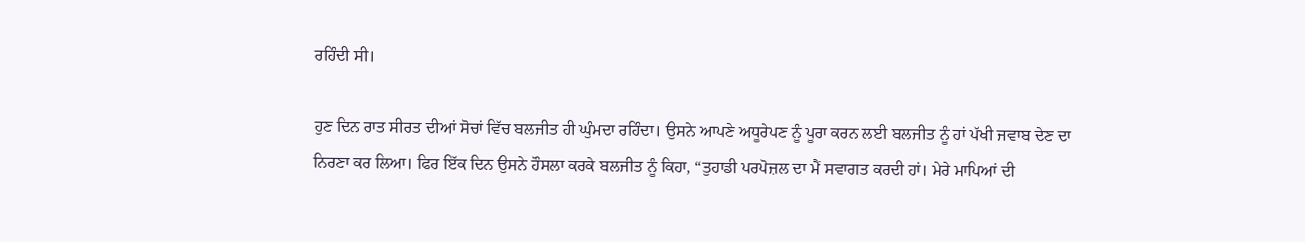ਰਹਿੰਦੀ ਸੀ।

ਹੁਣ ਦਿਨ ਰਾਤ ਸੀਰਤ ਦੀਆਂ ਸੋਚਾਂ ਵਿੱਚ ਬਲਜੀਤ ਹੀ ਘੁੰਮਦਾ ਰਹਿੰਦਾ। ਉਸਨੇ ਆਪਣੇ ਅਧੂਰੇਪਣ ਨੂੰ ਪੂਰਾ ਕਰਨ ਲਈ ਬਲਜੀਤ ਨੂੰ ਹਾਂ ਪੱਖੀ ਜਵਾਬ ਦੇਣ ਦਾ ਨਿਰਣਾ ਕਰ ਲਿਆ। ਫਿਰ ਇੱਕ ਦਿਨ ਉਸਨੇ ਹੌਸਲਾ ਕਰਕੇ ਬਲਜੀਤ ਨੂੰ ਕਿਹਾ, “ਤੁਹਾਡੀ ਪਰਪੋਜ਼ਲ ਦਾ ਮੈਂ ਸਵਾਗਤ ਕਰਦੀ ਹਾਂ। ਮੇਰੇ ਮਾਪਿਆਂ ਦੀ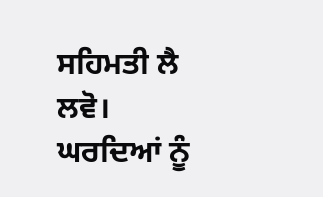ਸਹਿਮਤੀ ਲੈ ਲਵੋ। ਘਰਦਿਆਂ ਨੂੰ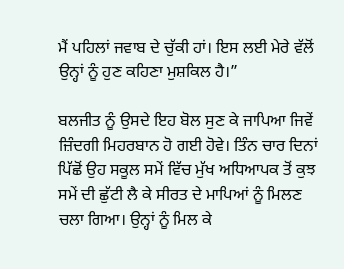ਮੈਂ ਪਹਿਲਾਂ ਜਵਾਬ ਦੇ ਚੁੱਕੀ ਹਾਂ। ਇਸ ਲਈ ਮੇਰੇ ਵੱਲੋਂ ਉਨ੍ਹਾਂ ਨੂੰ ਹੁਣ ਕਹਿਣਾ ਮੁਸ਼ਕਿਲ ਹੈ।”

ਬਲਜੀਤ ਨੂੰ ਉਸਦੇ ਇਹ ਬੋਲ ਸੁਣ ਕੇ ਜਾਪਿਆ ਜਿਵੇਂ ਜ਼ਿੰਦਗੀ ਮਿਹਰਬਾਨ ਹੋ ਗਈ ਹੋਵੇ। ਤਿੰਨ ਚਾਰ ਦਿਨਾਂ ਪਿੱਛੋਂ ਉਹ ਸਕੂਲ ਸਮੇਂ ਵਿੱਚ ਮੁੱਖ ਅਧਿਆਪਕ ਤੋਂ ਕੁਝ ਸਮੇਂ ਦੀ ਛੁੱਟੀ ਲੈ ਕੇ ਸੀਰਤ ਦੇ ਮਾਪਿਆਂ ਨੂੰ ਮਿਲਣ ਚਲਾ ਗਿਆ। ਉਨ੍ਹਾਂ ਨੂੰ ਮਿਲ ਕੇ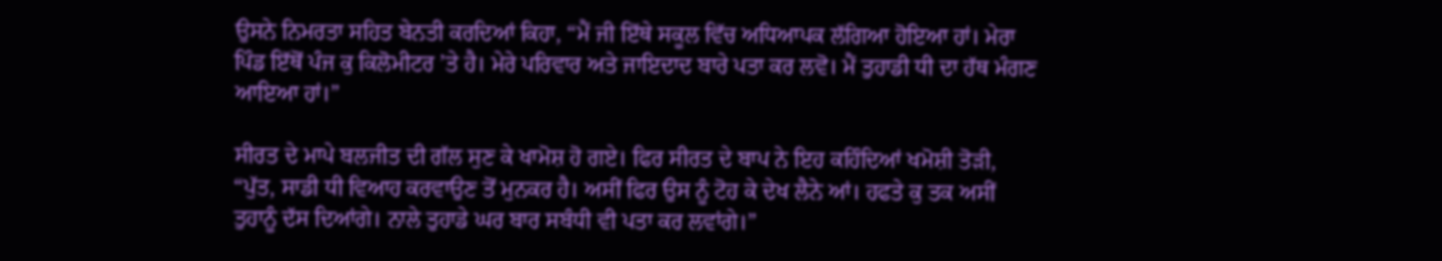ਉਸਨੇ ਨਿਮਰਤਾ ਸਹਿਤ ਬੇਨਤੀ ਕਰਦਿਆਂ ਕਿਹਾ, “ਮੈਂ ਜੀ ਇੱਥੇ ਸਕੂਲ ਵਿੱਚ ਅਧਿਆਪਕ ਲੱਗਿਆ ਹੋਇਆ ਹਾਂ। ਮੇਰਾ ਪਿੰਡ ਇੱਥੋਂ ਪੰਜ ਕੁ ਕਿਲੋਮੀਟਰ ’ਤੇ ਹੈ। ਮੇਰੇ ਪਰਿਵਾਰ ਅਤੇ ਜਾਇਦਾਦ ਬਾਰੇ ਪਤਾ ਕਰ ਲਵੋ। ਮੈਂ ਤੁਹਾਡੀ ਧੀ ਦਾ ਹੱਥ ਮੰਗਣ ਆਇਆ ਹਾਂ।”

ਸੀਰਤ ਦੇ ਮਾਪੇ ਬਲਜੀਤ ਦੀ ਗੱਲ ਸੁਣ ਕੇ ਖਾਮੋਸ਼ ਹੋ ਗਏ। ਫਿਰ ਸੀਰਤ ਦੇ ਬਾਪ ਨੇ ਇਹ ਕਹਿੰਦਿਆਂ ਖਮੋਸ਼ੀ ਤੋੜੀ, “ਪੁੱਤ, ਸਾਡੀ ਧੀ ਵਿਆਹ ਕਰਵਾਉਣ ਤੋਂ ਮੁਨਕਰ ਹੈ। ਅਸੀਂ ਫਿਰ ਉਸ ਨੂੰ ਟੋਹ ਕੇ ਦੇਖ ਲੈਨੇ ਆਂ। ਹਫਤੇ ਕੁ ਤਕ ਅਸੀਂ ਤੁਹਾਨੂੰ ਦੱਸ ਦਿਆਂਗੇ। ਨਾਲੇ ਤੁਹਾਡੇ ਘਰ ਬਾਰ ਸਬੰਧੀ ਵੀ ਪਤਾ ਕਰ ਲਵਾਂਗੇ।”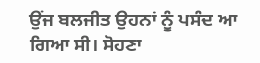ਉਂਜ ਬਲਜੀਤ ਉਹਨਾਂ ਨੂੰ ਪਸੰਦ ਆ ਗਿਆ ਸੀ। ਸੋਹਣਾ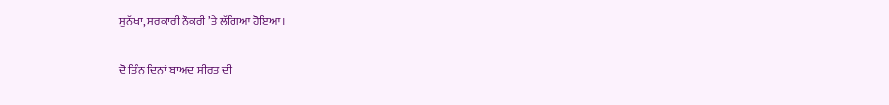ਸੁਨੱਖਾ, ਸਰਕਾਰੀ ਨੌਕਰੀ ’ਤੇ ਲੱਗਿਆ ਹੋਇਆ।

ਦੋ ਤਿੰਨ ਦਿਨਾਂ ਬਾਅਦ ਸੀਰਤ ਦੀ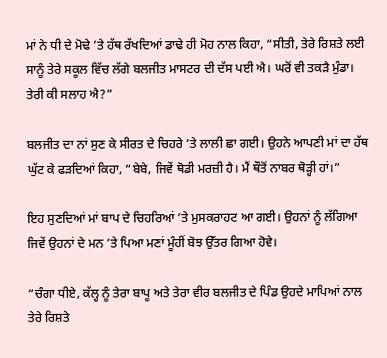ਮਾਂ ਨੇ ਧੀ ਦੇ ਮੋਢੇ ’ਤੇ ਹੱਥ ਰੱਖਦਿਆਂ ਡਾਢੇ ਹੀ ਮੋਹ ਨਾਲ ਕਿਹਾ, “ਸੀਤੀ, ਤੇਰੇ ਰਿਸ਼ਤੇ ਲਈ ਸਾਨੂੰ ਤੇਰੇ ਸਕੂਲ ਵਿੱਚ ਲੱਗੇ ਬਲਜੀਤ ਮਾਸਟਰ ਦੀ ਦੱਸ ਪਈ ਐ। ਘਰੋਂ ਵੀ ਤਕੜੈ ਮੁੰਡਾ। ਤੇਰੀ ਕੀ ਸਲਾਹ ਐ?”

ਬਲਜੀਤ ਦਾ ਨਾਂ ਸੁਣ ਕੇ ਸੀਰਤ ਦੇ ਚਿਹਰੇ ’ਤੇ ਲਾਲੀ ਛਾ ਗਈ। ਉਹਨੇ ਆਪਣੀ ਮਾਂ ਦਾ ਹੱਥ ਘੁੱਟ ਕੇ ਫੜਦਿਆਂ ਕਿਹਾ, “ਬੇਬੇ, ਜਿਵੇਂ ਥੋਡੀ ਮਰਜ਼ੀ ਹੈ। ਮੈਂ ਥੌਤੋਂ ਨਾਬਰ ਥੋੜ੍ਹੀ ਹਾਂ।”

ਇਹ ਸੁਣਦਿਆਂ ਮਾਂ ਬਾਪ ਦੇ ਚਿਹਰਿਆਂ ’ਤੇ ਮੁਸਕਰਾਹਟ ਆ ਗਈ। ਉਹਨਾਂ ਨੂੰ ਲੱਗਿਆ ਜਿਵੇਂ ਉਹਨਾਂ ਦੇ ਮਨ ’ਤੇ ਪਿਆ ਮਣਾਂ ਮੂੰਹੀਂ ਬੋਝ ਉੱਤਰ ਗਿਆ ਹੋਵੇ।

“ਚੰਗਾ ਧੀਏ, ਕੱਲ੍ਹ ਨੂੰ ਤੇਰਾ ਬਾਪੂ ਅਤੇ ਤੇਰਾ ਵੀਰ ਬਲਜੀਤ ਦੇ ਪਿੰਡ ਉਹਦੇ ਮਾਪਿਆਂ ਨਾਲ ਤੇਰੇ ਰਿਸ਼ਤੇ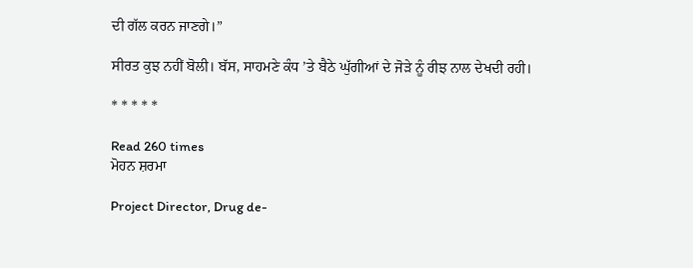ਦੀ ਗੱਲ ਕਰਨ ਜਾਣਗੇ।”

ਸੀਰਤ ਕੁਝ ਨਹੀਂ ਬੋਲੀ। ਬੱਸ, ਸਾਹਮਣੇ ਕੰਧ ’ਤੇ ਬੈਠੇ ਘੁੱਗੀਆਂ ਦੇ ਜੋੜੇ ਨੂੰ ਰੀਝ ਨਾਲ ਦੇਖਦੀ ਰਹੀ।

* * * * *

Read 260 times
ਮੋਹਨ ਸ਼ਰਮਾ

Project Director, Drug de-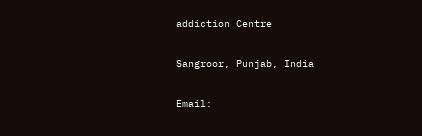addiction Centre

Sangroor, Punjab, India

Email: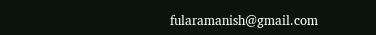fularamanish@gmail.com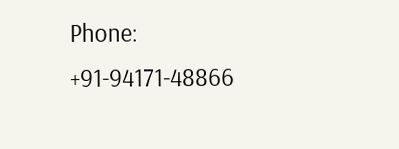Phone: +91-94171-48866